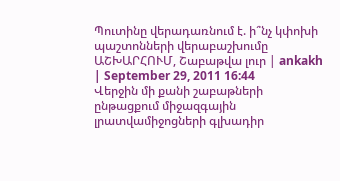Պուտինը վերադառնում է. ի՞նչ կփոխի պաշտոնների վերաբաշխումը
ԱՇԽԱՐՀՈՒՄ, Շաբաթվա լուր | ankakh | September 29, 2011 16:44
Վերջին մի քանի շաբաթների ընթացքում միջազգային լրատվամիջոցների գլխադիր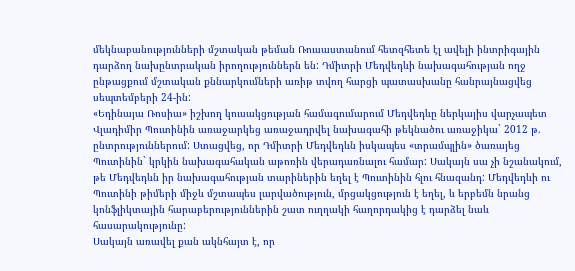մեկնաբանությունների մշտական թեման Ռուսաստանում հետզհետե էլ ավելի ինտրիգային դարձող նախընտրական իրողություններն են: Դմիտրի Մեդվեդևի նախագահության ողջ ընթացքում մշտական քննարկումների առիթ տվող հարցի պատասխանը հանրայնացվեց սեպտեմբերի 24-ին:
«Եդինայա Ռոսիա» իշխող կուսակցության համագումարում Մեդվեդևը ներկայիս վարչապետ Վլադիմիր Պուտինին առաջարկեց առաջադրվել նախագահի թեկնածու առաջիկա` 2012 թ. ընտրություններում: Ստացվեց, որ Դմիտրի Մեդվեդևն իսկապես «տրամպլին» ծառայեց Պուտինին` կրկին նախագահական աթոռին վերադառնալու համար: Սակայն սա չի նշանակում, թե Մեդվեդևն իր նախագահության տարիներին եղել է Պուտինին հլու հնազանդ: Մեդվեդևի ու Պուտինի թիմերի միջև մշտապես լարվածություն, մրցակցություն է եղել, և երբեմն նրանց կոնֆլիկտային հարաբերություններին շատ ուղղակի հաղորդակից է դարձել նաև հասարակությունը:
Սակայն առավել քան ակնհայտ է, որ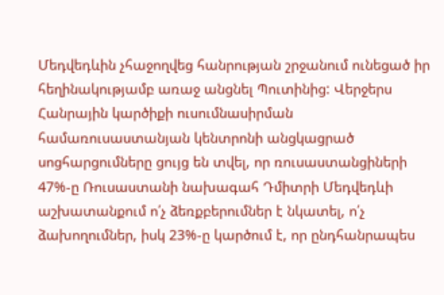Մեդվեդևին չհաջողվեց հանրության շրջանում ունեցած իր հեղինակությամբ առաջ անցնել Պուտինից: Վերջերս Հանրային կարծիքի ուսումնասիրման համառուսաստանյան կենտրոնի անցկացրած սոցհարցումները ցույց են տվել, որ ռուսաստանցիների 47%-ը Ռուսաստանի նախագահ Դմիտրի Մեդվեդևի աշխատանքում ո՛չ ձեռքբերումներ է նկատել, ո՛չ ձախողումներ, իսկ 23%-ը կարծում է, որ ընդհանրապես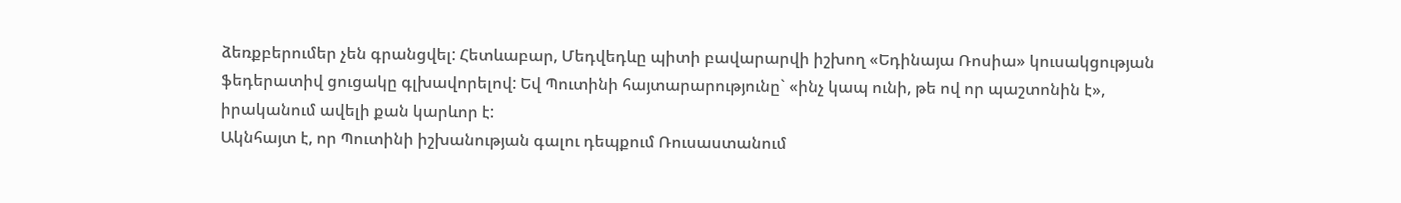ձեռքբերումեր չեն գրանցվել: Հետևաբար, Մեդվեդևը պիտի բավարարվի իշխող «Եդինայա Ռոսիա» կուսակցության ֆեդերատիվ ցուցակը գլխավորելով: Եվ Պուտինի հայտարարությունը` «ինչ կապ ունի, թե ով որ պաշտոնին է», իրականում ավելի քան կարևոր է:
Ակնհայտ է, որ Պուտինի իշխանության գալու դեպքում Ռուսաստանում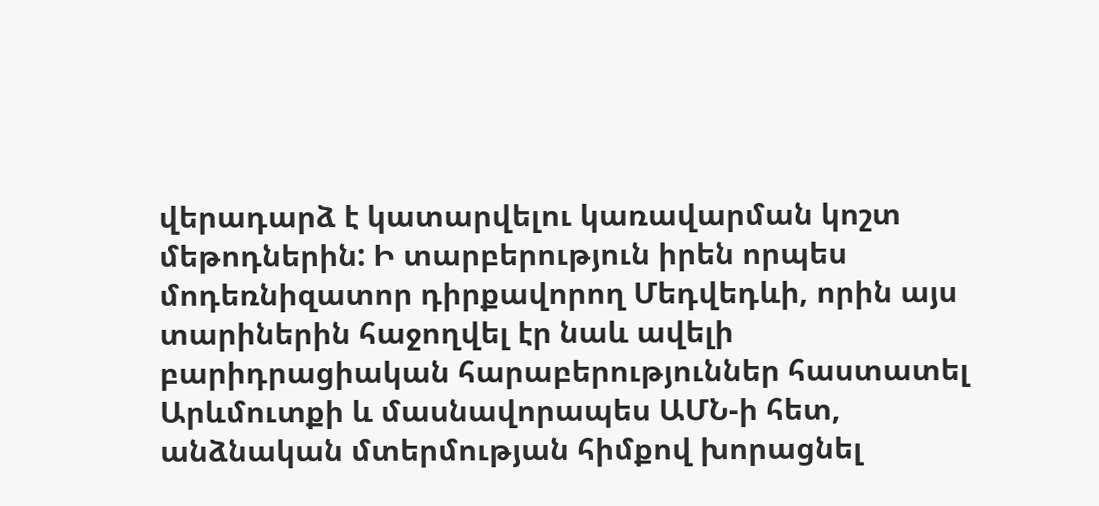վերադարձ է կատարվելու կառավարման կոշտ մեթոդներին: Ի տարբերություն իրեն որպես մոդեռնիզատոր դիրքավորող Մեդվեդևի, որին այս տարիներին հաջողվել էր նաև ավելի բարիդրացիական հարաբերություններ հաստատել Արևմուտքի և մասնավորապես ԱՄՆ-ի հետ, անձնական մտերմության հիմքով խորացնել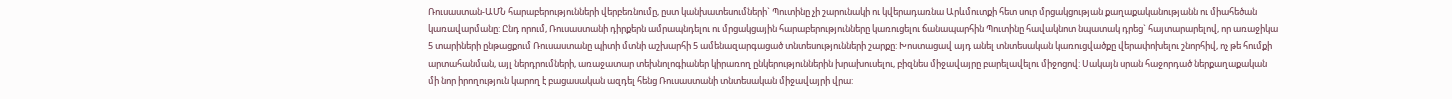Ռուսաստան-ԱՄՆ հարաբերությունների վերբեռնումը, ըստ կանխատեսումների` Պուտինը չի շարունակի ու կվերադառնա Արևմուտքի հետ սուր մրցակցության քաղաքականությանն ու միահեծան կառավարմանը: Ընդ որում, Ռուսաստանի դիրքերն ամրապնդելու ու մրցակցային հարաբերությունները կառուցելու ճանապարհին Պուտինը հավակնոտ նպատակ դրեց` հայտարարելով, որ առաջիկա 5 տարիների ընթացքում Ռուսաստանը պիտի մտնի աշխարհի 5 ամենազարգացած տնտեսությունների շարքը: Խոստացավ այդ անել տնտեսական կառուցվածքը վերափոխելու շնորհիվ, ոչ թե հումքի արտահանման, այլ ներդրումների, առաջատար տեխնոլոգիաներ կիրառող ընկերություններին խրախուսելու, բիզնես միջավայրը բարելավելու միջոցով: Սակայն սրան հաջորդած ներքաղաքական մի նոր իրողություն կարող է բացասական ազդել հենց Ռուսաստանի տնտեսական միջավայրի վրա: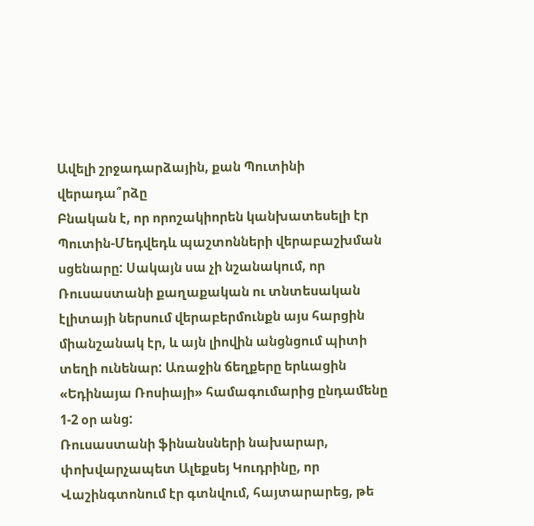Ավելի շրջադարձային, քան Պուտինի վերադա՞րձը
Բնական է, որ որոշակիորեն կանխատեսելի էր Պուտին-Մեդվեդև պաշտոնների վերաբաշխման սցենարը: Սակայն սա չի նշանակում, որ Ռուսաստանի քաղաքական ու տնտեսական էլիտայի ներսում վերաբերմունքն այս հարցին միանշանակ էր, և այն լիովին անցնցում պիտի տեղի ունենար: Առաջին ճեղքերը երևացին «Եդինայա Ռոսիայի» համագումարից ընդամենը 1-2 օր անց:
Ռուսաստանի ֆինանսների նախարար, փոխվարչապետ Ալեքսեյ Կուդրինը, որ Վաշինգտոնում էր գտնվում, հայտարարեց, թե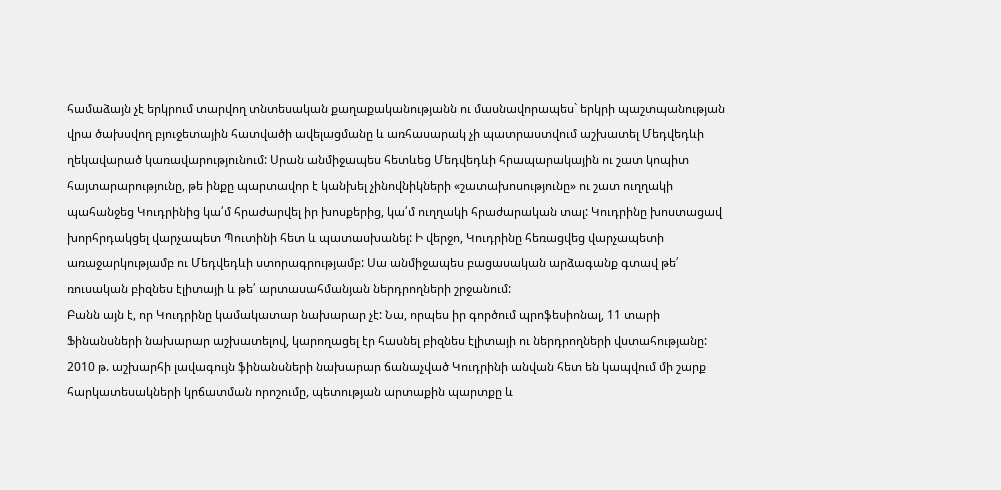համաձայն չէ երկրում տարվող տնտեսական քաղաքականությանն ու մասնավորապես` երկրի պաշտպանության վրա ծախսվող բյուջետային հատվածի ավելացմանը և առհասարակ չի պատրաստվում աշխատել Մեդվեդևի ղեկավարած կառավարությունում: Սրան անմիջապես հետևեց Մեդվեդևի հրապարակային ու շատ կոպիտ հայտարարությունը, թե ինքը պարտավոր է կանխել չինովնիկների «շատախոսությունը» ու շատ ուղղակի պահանջեց Կուդրինից կա՛մ հրաժարվել իր խոսքերից, կա՛մ ուղղակի հրաժարական տալ: Կուդրինը խոստացավ խորհրդակցել վարչապետ Պուտինի հետ և պատասխանել: Ի վերջո, Կուդրինը հեռացվեց վարչապետի առաջարկությամբ ու Մեդվեդևի ստորագրությամբ: Սա անմիջապես բացասական արձագանք գտավ թե՛ ռուսական բիզնես էլիտայի և թե՛ արտասահմանյան ներդրողների շրջանում:
Բանն այն է, որ Կուդրինը կամակատար նախարար չէ: Նա, որպես իր գործում պրոֆեսիոնալ, 11 տարի Ֆինանսների նախարար աշխատելով, կարողացել էր հասնել բիզնես էլիտայի ու ներդրողների վստահությանը: 2010 թ. աշխարհի լավագույն ֆինանսների նախարար ճանաչված Կուդրինի անվան հետ են կապվում մի շարք հարկատեսակների կրճատման որոշումը, պետության արտաքին պարտքը և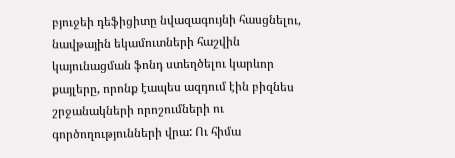բյուջեի դեֆիցիտը նվազագույնի հասցնելու, նավթային եկամուտների հաշվին կայունացման ֆոնդ ստեղծելու կարևոր քայլերը, որոնք էապես ազդում էին բիզնես շրջանակների որոշումների ու գործողությունների վրա: Ու հիմա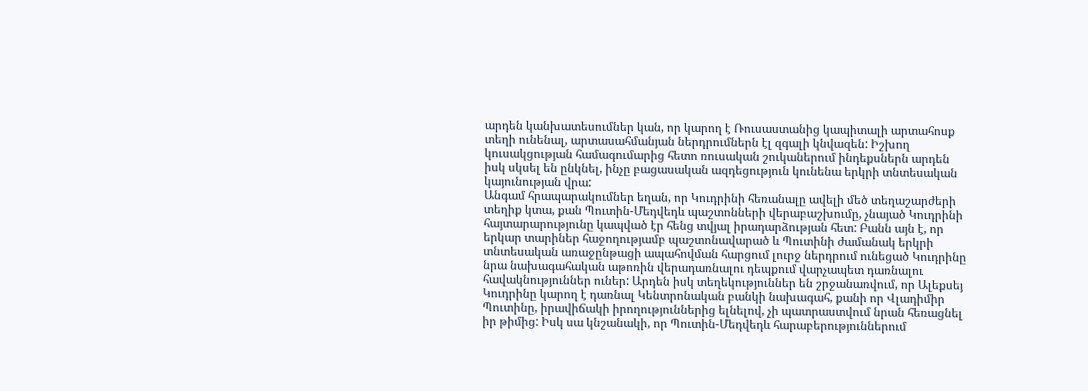արդեն կանխատեսումներ կան, որ կարող է Ռուսաստանից կապիտալի արտահոսք տեղի ունենալ, արտասահմանյան ներդրումներն էլ զգալի կնվազեն: Իշխող կուսակցության համագումարից հետո ռուսական շուկաներում ինդեքսներն արդեն իսկ սկսել են ընկնել, ինչը բացասական ազդեցություն կունենա երկրի տնտեսական կայունության վրա:
Անգամ հրապարակումներ եղան, որ Կուդրինի հեռանալը ավելի մեծ տեղաշարժերի տեղիք կտա, քան Պուտին-Մեդվեդև պաշտոնների վերաբաշխումը, չնայած Կուդրինի հայտարարությունը կապված էր հենց տվյալ իրադարձության հետ: Բանն այն է, որ երկար տարիներ հաջողությամբ պաշտոնավարած և Պուտինի ժամանակ երկրի տնտեսական առաջընթացի ապահովման հարցում լուրջ ներդրում ունեցած Կուդրինը նրա նախագահական աթոռին վերադառնալու դեպքում վարչապետ դառնալու հավակնություններ ուներ: Արդեն իսկ տեղեկություններ են շրջանառվում, որ Ալեքսեյ Կուդրինը կարող է դառնալ Կենտրոնական բանկի նախագահ, քանի որ Վլադիմիր Պուտինը, իրավիճակի իրողություններից ելնելով, չի պատրաստվում նրան հեռացնել իր թիմից: Իսկ սա կնշանակի, որ Պուտին-Մեդվեդև հարաբերություններում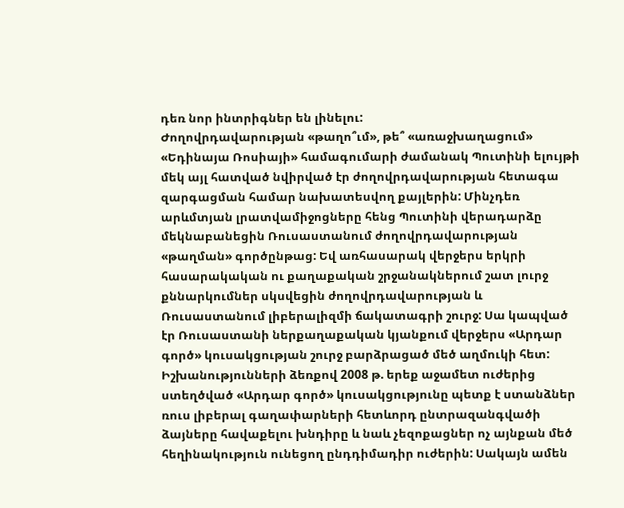դեռ նոր ինտրիգներ են լինելու:
Ժողովրդավարության «թաղո՞ւմ», թե՞ «առաջխաղացում»
«Եդինայա Ռոսիայի» համագումարի ժամանակ Պուտինի ելույթի մեկ այլ հատված նվիրված էր ժողովրդավարության հետագա զարգացման համար նախատեսվող քայլերին: Մինչդեռ արևմտյան լրատվամիջոցները հենց Պուտինի վերադարձը մեկնաբանեցին Ռուսաստանում ժողովրդավարության «թաղման» գործընթաց: Եվ առհասարակ վերջերս երկրի հասարակական ու քաղաքական շրջանակներում շատ լուրջ քննարկումներ սկսվեցին ժողովրդավարության և Ռուսաստանում լիբերալիզմի ճակատագրի շուրջ: Սա կապված էր Ռուսաստանի ներքաղաքական կյանքում վերջերս «Արդար գործ» կուսակցության շուրջ բարձրացած մեծ աղմուկի հետ: Իշխանությունների ձեռքով 2008 թ. երեք աջամետ ուժերից ստեղծված «Արդար գործ» կուսակցությունը պետք է ստանձներ ռուս լիբերալ գաղափարների հետևորդ ընտրազանգվածի ձայները հավաքելու խնդիրը և նաև չեզոքացներ ոչ այնքան մեծ հեղինակություն ունեցող ընդդիմադիր ուժերին: Սակայն ամեն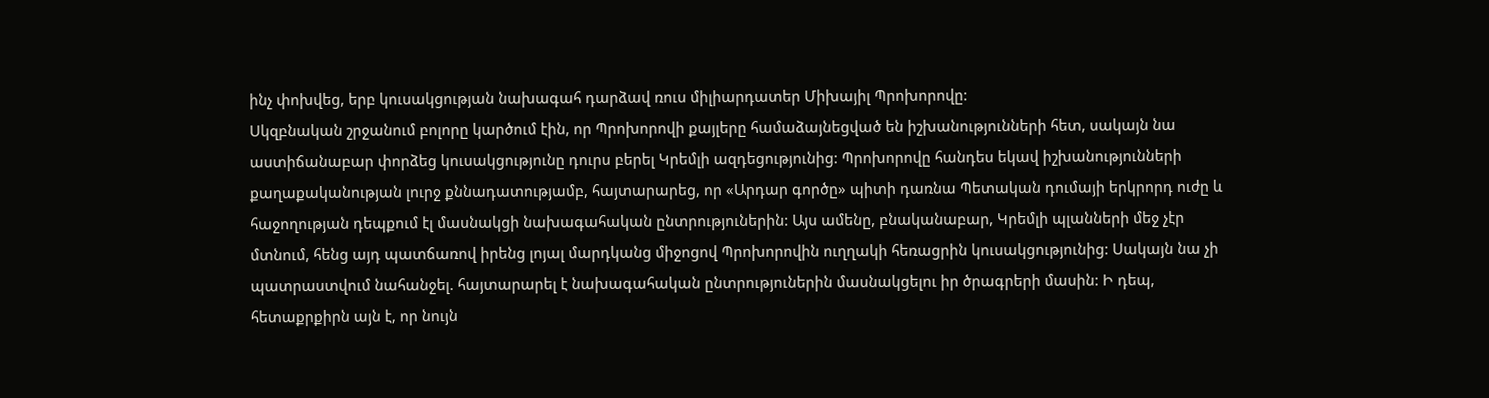ինչ փոխվեց, երբ կուսակցության նախագահ դարձավ ռուս միլիարդատեր Միխայիլ Պրոխորովը:
Սկզբնական շրջանում բոլորը կարծում էին, որ Պրոխորովի քայլերը համաձայնեցված են իշխանությունների հետ, սակայն նա աստիճանաբար փորձեց կուսակցությունը դուրս բերել Կրեմլի ազդեցությունից: Պրոխորովը հանդես եկավ իշխանությունների քաղաքականության լուրջ քննադատությամբ, հայտարարեց, որ «Արդար գործը» պիտի դառնա Պետական դումայի երկրորդ ուժը և հաջողության դեպքում էլ մասնակցի նախագահական ընտրություներին: Այս ամենը, բնականաբար, Կրեմլի պլանների մեջ չէր մտնում, հենց այդ պատճառով իրենց լոյալ մարդկանց միջոցով Պրոխորովին ուղղակի հեռացրին կուսակցությունից: Սակայն նա չի պատրաստվում նահանջել. հայտարարել է նախագահական ընտրություներին մասնակցելու իր ծրագրերի մասին: Ի դեպ, հետաքրքիրն այն է, որ նույն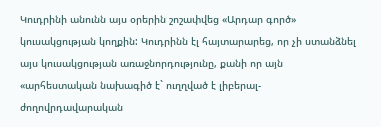Կուդրինի անունն այս օրերին շոշափվեց «Արդար գործ» կուսակցության կողքին: Կուդրինն էլ հայտարարեց, որ չի ստանձնել այս կուսակցության առաջնորդությունը, քանի որ այն «արհեստական նախագիծ է` ուղղված է լիբերալ-ժողովրդավարական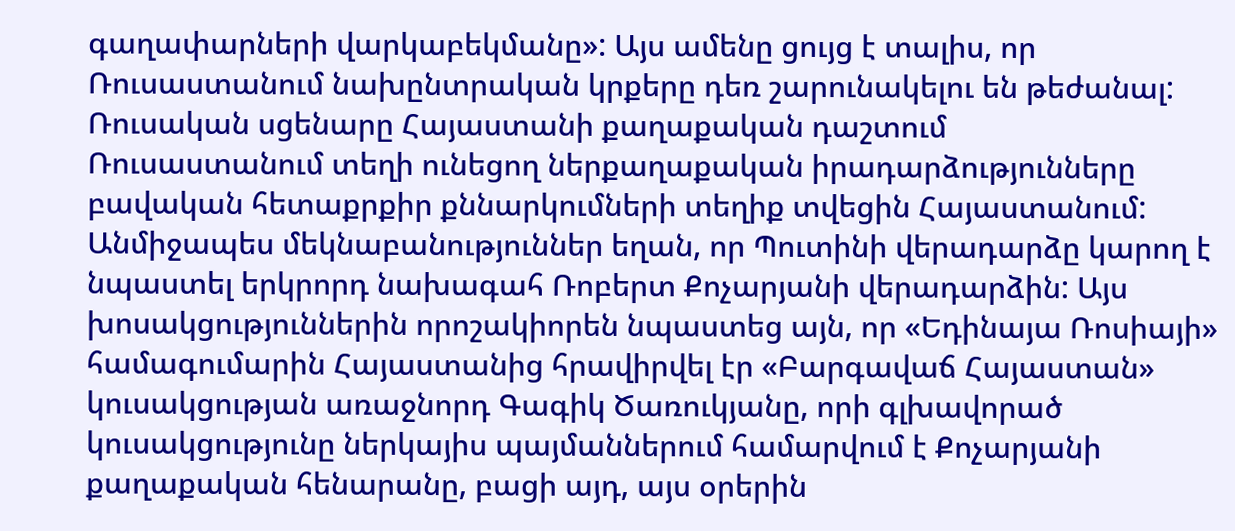գաղափարների վարկաբեկմանը»: Այս ամենը ցույց է տալիս, որ Ռուսաստանում նախընտրական կրքերը դեռ շարունակելու են թեժանալ:
Ռուսական սցենարը Հայաստանի քաղաքական դաշտում
Ռուսաստանում տեղի ունեցող ներքաղաքական իրադարձությունները բավական հետաքրքիր քննարկումների տեղիք տվեցին Հայաստանում: Անմիջապես մեկնաբանություններ եղան, որ Պուտինի վերադարձը կարող է նպաստել երկրորդ նախագահ Ռոբերտ Քոչարյանի վերադարձին: Այս խոսակցություններին որոշակիորեն նպաստեց այն, որ «Եդինայա Ռոսիայի» համագումարին Հայաստանից հրավիրվել էր «Բարգավաճ Հայաստան» կուսակցության առաջնորդ Գագիկ Ծառուկյանը, որի գլխավորած կուսակցությունը ներկայիս պայմաններում համարվում է Քոչարյանի քաղաքական հենարանը, բացի այդ, այս օրերին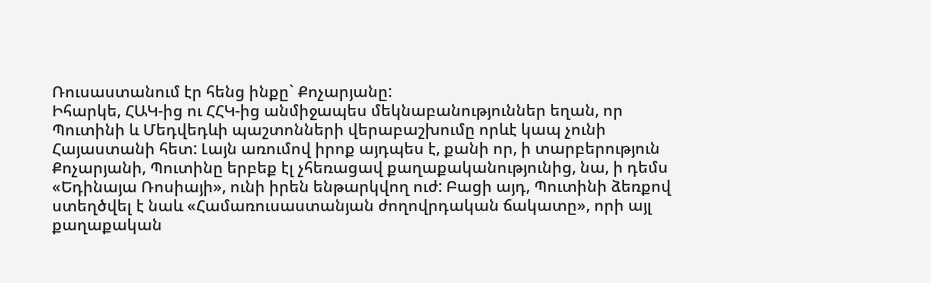Ռուսաստանում էր հենց ինքը` Քոչարյանը:
Իհարկե, ՀԱԿ-ից ու ՀՀԿ-ից անմիջապես մեկնաբանություններ եղան, որ Պուտինի և Մեդվեդևի պաշտոնների վերաբաշխումը որևէ կապ չունի Հայաստանի հետ: Լայն առումով իրոք այդպես է, քանի որ, ի տարբերություն Քոչարյանի, Պուտինը երբեք էլ չհեռացավ քաղաքականությունից, նա, ի դեմս «Եդինայա Ռոսիայի», ունի իրեն ենթարկվող ուժ: Բացի այդ, Պուտինի ձեռքով ստեղծվել է նաև «Համառուսաստանյան ժողովրդական ճակատը», որի այլ քաղաքական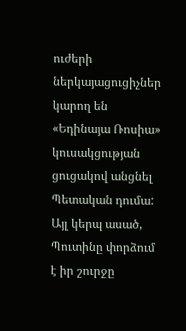ուժերի ներկայացուցիչներ կարող են «Եդինայա Ռոսիա» կուսակցության ցուցակով անցնել Պետական դումա: Այլ կերպ ասած, Պուտինը փորձում է իր շուրջը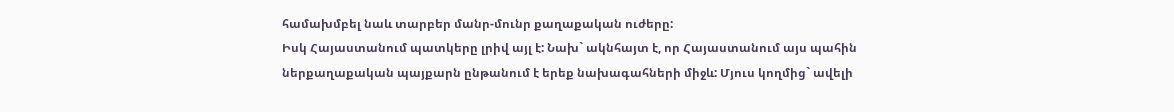համախմբել նաև տարբեր մանր-մունր քաղաքական ուժերը:
Իսկ Հայաստանում պատկերը լրիվ այլ է: Նախ` ակնհայտ է, որ Հայաստանում այս պահին ներքաղաքական պայքարն ընթանում է երեք նախագահների միջև: Մյուս կողմից` ավելի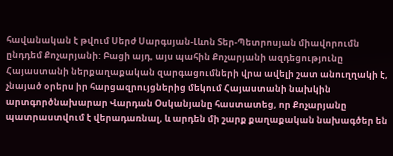հավանական է թվում Սերժ Սարգսյան-Լևոն Տեր-Պետրոսյան միավորումն ընդդեմ Քոչարյանի: Բացի այդ, այս պահին Քոչարյանի ազդեցությունը Հայաստանի ներքաղաքական զարգացումների վրա ավելի շատ անուղղակի է, չնայած օրերս իր հարցազրույցներից մեկում Հայաստանի նախկին արտգործնախարար Վարդան Օսկանյանը հաստատեց, որ Քոչարյանը պատրաստվում է վերադառնալ, և արդեն մի շարք քաղաքական նախագծեր են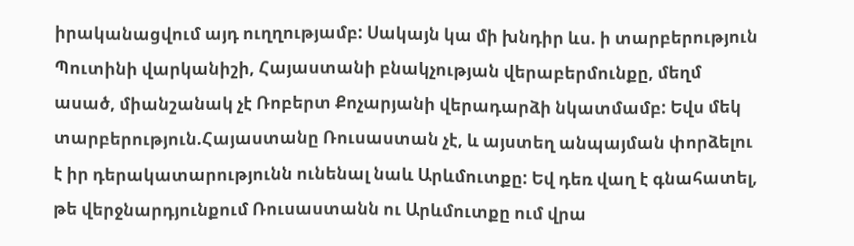իրականացվում այդ ուղղությամբ: Սակայն կա մի խնդիր ևս. ի տարբերություն Պուտինի վարկանիշի, Հայաստանի բնակչության վերաբերմունքը, մեղմ ասած, միանշանակ չէ Ռոբերտ Քոչարյանի վերադարձի նկատմամբ: Եվս մեկ տարբերություն.Հայաստանը Ռուսաստան չէ, և այստեղ անպայման փորձելու է իր դերակատարությունն ունենալ նաև Արևմուտքը: Եվ դեռ վաղ է գնահատել, թե վերջնարդյունքում Ռուսաստանն ու Արևմուտքը ում վրա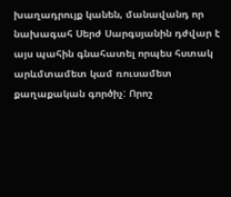խաղադրույք կանեն, մանավանդ որ նախագահ Սերժ Սարգսյանին դժվար է այս պահին գնահատել որպես հստակ արևմտամետ կամ ռուսամետ քաղաքական գործիչ: Որոշ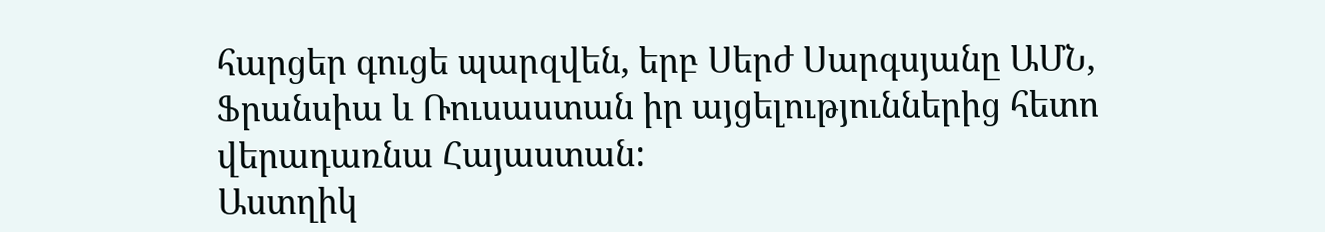հարցեր գուցե պարզվեն, երբ Սերժ Սարգսյանը ԱՄՆ, Ֆրանսիա և Ռուսաստան իր այցելություններից հետո վերադառնա Հայաստան:
Աստղիկ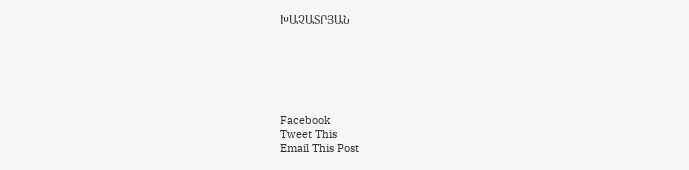ԽԱՉԱՏՐՅԱՆ






Facebook
Tweet This
Email This Post